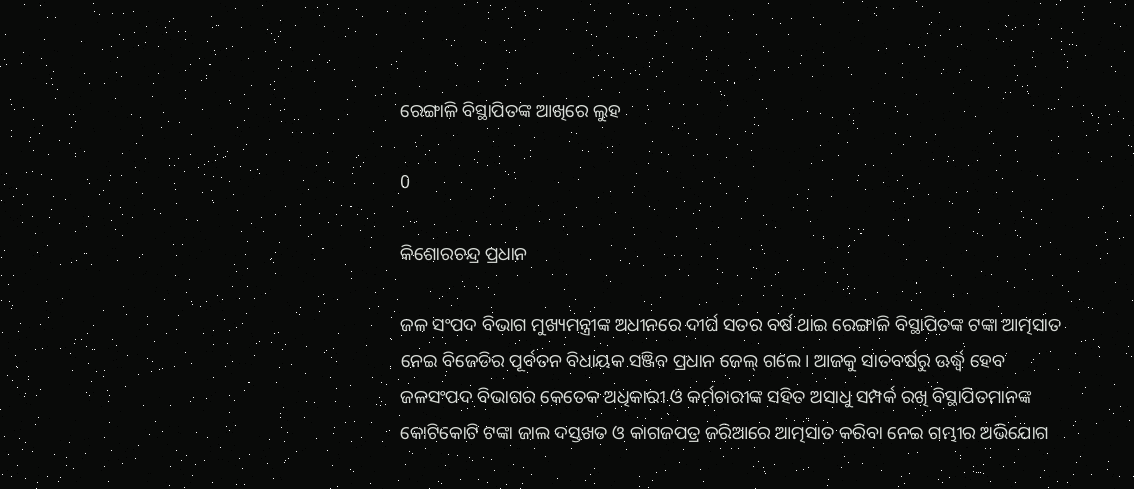ରେଙ୍ଗାଳି ବିସ୍ଥାପିତଙ୍କ ଆଖିରେ ଲୁହ

0

କିଶୋରଚନ୍ଦ୍ର ପ୍ରଧାନ

ଜଳ ସଂପଦ ବିଭାଗ ମୁଖ୍ୟମନ୍ତ୍ରୀଙ୍କ ଅଧୀନରେ ଦୀର୍ଘ ସତର ବର୍ଷ ଥାଇ ରେଙ୍ଗାଳି ବିସ୍ଥାପିତଙ୍କ ଟଙ୍କା ଆତ୍ମସାତ ନେଇ ବିଜେଡିର ପୂର୍ବତନ ବିଧାୟକ ସଞ୍ଜିବ ପ୍ରଧାନ ଜେଲ୍‌ ଗଲେ। ଆଜକୁ ସାତବର୍ଷରୁ ଊର୍ଦ୍ଧ୍ବ ହେବ ଜଳସଂପଦ ବିଭାଗର କେତେକ ଅଧିକାରୀ ଓ କର୍ମଚାରୀଙ୍କ ସହିତ ଅସାଧୁ ସମ୍ପର୍କ ରଖି ବିସ୍ଥାପିତମାନଙ୍କ କୋଟିକୋଟି ଟଙ୍କା ଜାଲ ଦସ୍ତଖତ ଓ କାଗଜପତ୍ର ଜରିଆରେ ଆତ୍ମସାତ କରିବା ନେଇ ଗମ୍ଭୀର ଅଭିଯୋଗ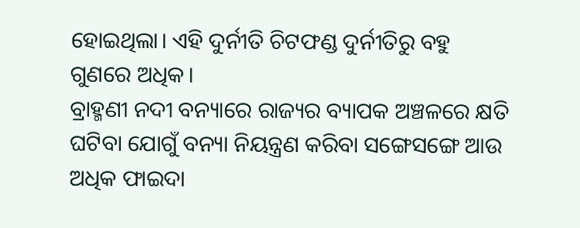ହୋଇଥିଲା। ଏହି ଦୁର୍ନୀତି ଚିଟଫଣ୍ଡ ଦୁର୍ନୀତିରୁ ବହୁ ଗୁଣରେ ଅଧିକ।
ବ୍ରାହ୍ମଣୀ ନଦୀ ବନ୍ୟାରେ ରାଜ୍ୟର ବ୍ୟାପକ ଅଞ୍ଚଳରେ କ୍ଷତି ଘଟିବା ଯୋଗୁଁ ବନ୍ୟା ନିୟନ୍ତ୍ରଣ କରିବା ସଙ୍ଗେସଙ୍ଗେ ଆଉ ଅଧିକ ଫାଇଦା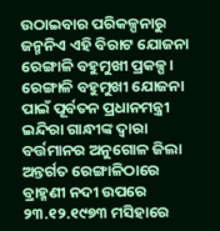ଉଠାଇବାର ପରିକଳ୍ପନାରୁ ଜନ୍ମନିଏ ଏହି ବିରାଟ ଯୋଜନା ରେଙ୍ଗାଳି ବହୁମୁଖୀ ପ୍ରକଳ୍ପ। ରେଙ୍ଗାଳି ବହୁମୁଖୀ ଯୋଜନା ପାଇଁ ପୂର୍ବତନ ପ୍ରଧାନମନ୍ତ୍ରୀ ଇନ୍ଦିରା ଗାନ୍ଧୀଙ୍କ ଦ୍ବାରା ବର୍ତ୍ତମାନର ଅନୁଗୋଳ ଜିଲା ଅନ୍ତର୍ଗତ ରେଙ୍ଗାଳିଠାରେ ବ୍ରାହ୍ମଣୀ ନଦୀ ଉପରେ ୨୩.୧୨.୧୯୭୩ ମସିହାରେ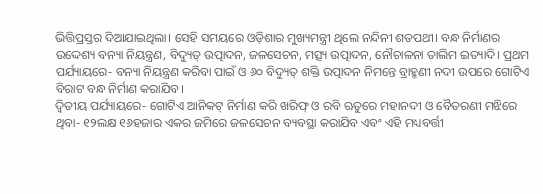ଭିତ୍ତିପ୍ରସ୍ତର ଦିଆଯାଇଥିଲା। ସେହି ସମୟରେ ଓଡ଼ିଶାର ମୁଖ୍ୟମନ୍ତ୍ରୀ ଥିଲେ ନନ୍ଦିନୀ ଶତପଥୀ। ବନ୍ଧ ନିର୍ମାଣର ଉଦ୍ଦେଶ୍ୟ ବନ୍ୟା ନିୟନ୍ତ୍ରଣ, ବିଦ୍ୟୁତ୍‌ ଉତ୍ପାଦନ, ଜଳସେଚନ, ମତ୍ସ୍ୟ ଉତ୍ପାଦନ, ନୌଚାଳନା ତାଲିମ ଇତ୍ୟାଦି। ପ୍ରଥମ ପର୍ଯ୍ୟାୟରେ- ବନ୍ୟା ନିୟନ୍ତ୍ରଣ କରିବା ପାଇଁ ଓ ୬୦ ବିଦ୍ୟୁତ୍‌ ଶକ୍ତି ଉତ୍ପାଦନ ନିମନ୍ତେ ବ୍ରାହ୍ମଣୀ ନଦୀ ଉପରେ ଗୋଟିଏ ବିରାଟ ବନ୍ଧ ନିର୍ମାଣ କରାଯିବ।
ଦ୍ବିତୀୟ ପର୍ଯ୍ୟାୟରେ- ଗୋଟିଏ ଆନିକଟ୍‌ ନିର୍ମାଣ କରି ଖରିଫ୍‌ ଓ ରବି ଋତୁରେ ମହାନଦୀ ଓ ବୈତରଣୀ ମଝିରେ ଥିବା- ୧୨ଲକ୍ଷ ୧୬ହଜାର ଏକର ଜମିରେ ଜଳସେଚନ ବ୍ୟବସ୍ଥା କରାଯିବ ଏବଂ ଏହି ମଧ୍ୟବର୍ତ୍ତୀ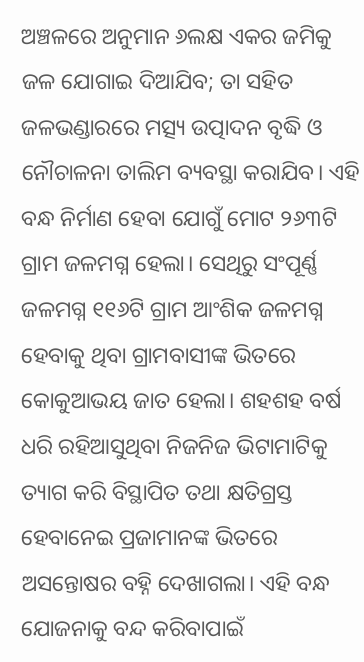ଅଞ୍ଚଳରେ ଅନୁମାନ ୬ଲକ୍ଷ ଏକର ଜମିକୁ ଜଳ ଯୋଗାଇ ଦିଆଯିବ; ତା ସହିତ ଜଳଭଣ୍ଡାରରେ ମତ୍ସ୍ୟ ଉତ୍ପାଦନ ବୃଦ୍ଧି ଓ ନୌଚାଳନା ତାଲିମ ବ୍ୟବସ୍ଥା କରାଯିବ। ଏହି ବନ୍ଧ ନିର୍ମାଣ ହେବା ଯୋଗୁଁ ମୋଟ ୨୬୩ଟି ଗ୍ରାମ ଜଳମଗ୍ନ ହେଲା। ସେଥିରୁ ସଂପୂର୍ଣ୍ଣ ଜଳମଗ୍ନ ୧୧୬ଟି ଗ୍ରାମ ଆଂଶିକ ଜଳମଗ୍ନ ହେବାକୁ ଥିବା ଗ୍ରାମବାସୀଙ୍କ ଭିତରେ କୋକୁଆଭୟ ଜାତ ହେଲା। ଶହଶହ ବର୍ଷ ଧରି ରହିଆସୁଥିବା ନିଜନିଜ ଭିଟାମାଟିକୁ ତ୍ୟାଗ କରି ବିସ୍ଥାପିତ ତଥା କ୍ଷତିଗ୍ରସ୍ତ ହେବାନେଇ ପ୍ରଜାମାନଙ୍କ ଭିତରେ ଅସନ୍ତୋଷର ବହ୍ନି ଦେଖାଗଲା। ଏହି ବନ୍ଧ ଯୋଜନାକୁ ବନ୍ଦ କରିବାପାଇଁ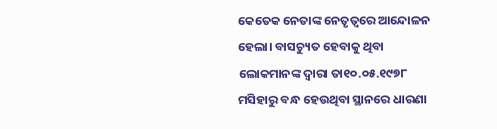କେତେକ ନେତାଙ୍କ ନେତୃତ୍ବରେ ଆନ୍ଦୋଳନ ହେଲା। ବାସଚ୍ୟୁତ ହେବାକୁ ଥିବା ଲୋକମାନଙ୍କ ଦ୍ବାରା ତା୧୦.୦୫.୧୯୭୮ ମସିହାରୁ ବନ୍ଧ ହେଉଥିବା ସ୍ଥାନରେ ଧାରଣା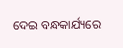ଦେଇ ବନ୍ଧକାର୍ଯ୍ୟରେ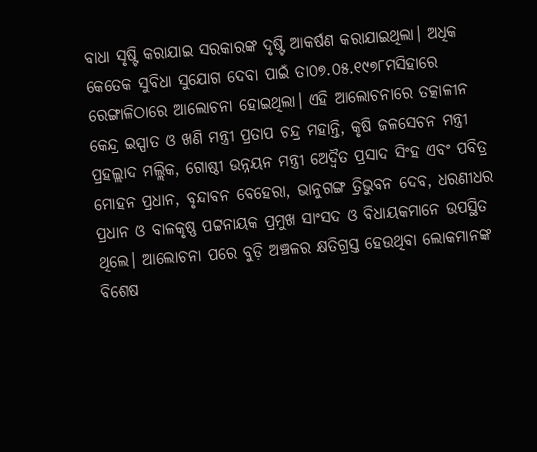ବାଧା ସୃଷ୍ଟି କରାଯାଇ ସରକାରଙ୍କ ଦୃଷ୍ଟି ଆକର୍ଷଣ କରାଯାଇଥିଲା। ଅଧିକ କେତେକ ସୁବିଧା ସୁଯୋଗ ଦେବା ପାଇଁ ତା୦୭.୦୫.୧୯୭୮ମସିହାରେ ରେଙ୍ଗାଳିଠାରେ ଆଲୋଚନା ହୋଇଥିଲା। ଏହି ଆଲୋଚନାରେ ତତ୍କାଳୀନ କେନ୍ଦ୍ର ଇସ୍ପାତ ଓ ଖଣି ମନ୍ତ୍ରୀ ପ୍ରତାପ ଚନ୍ଦ୍ର ମହାନ୍ତି, କୃଷି ଜଳସେଚନ ମନ୍ତ୍ରୀ ପ୍ରହଲ୍ଲାଦ ମଲ୍ଲିକ, ଗୋଷ୍ଠୀ ଉନ୍ନୟନ ମନ୍ତ୍ରୀ ଅ‌େ‌ଦ୍ବୖତ ପ୍ରସାଦ ସିଂହ ଏବଂ ପବିତ୍ର ମୋହନ ପ୍ରଧାନ, ବୃନ୍ଦାବନ ବେହେରା, ଭାନୁଗଙ୍ଗ ତ୍ରିଭୁବନ ଦେବ, ଧରଣୀଧର ପ୍ରଧାନ ଓ ବାଳକୃଷ୍ଣ ପଟ୍ଟନାୟକ ପ୍ରମୁଖ ସାଂସଦ ଓ ବିଧାୟକମାନେ ଉପସ୍ଥିତ ଥିଲେ। ଆଲୋଚନା ପରେ ବୁଡ଼ି ଅଞ୍ଚଳର କ୍ଷତିଗ୍ରସ୍ତ ହେଉଥିବା ଲୋକମାନଙ୍କ ବିଶେଷ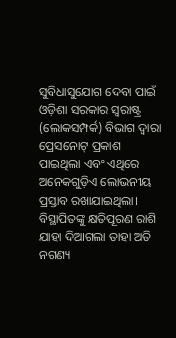ସୁବିଧାସୁଯୋଗ ଦେବା ପାଇଁ ଓଡ଼ିଶା ସରକାର ସ୍ବରାଷ୍ଟ୍ର (ଲୋକସମ୍ପର୍କ) ବିଭାଗ ଦ୍ବାରା ପ୍ରେସନୋଟ୍‌ ପ୍ରକାଶ ପାଇଥିଲା ଏବଂ ଏଥିରେ ଅନେକଗୁଡ଼ିଏ ଲୋଭନୀୟ ପ୍ରସ୍ତାବ ରଖାଯାଇଥିଲା।
ବିସ୍ଥାପିତଙ୍କୁ କ୍ଷତିପୂରଣ ରାଶି ଯାହା ଦିଆଗଲା ତାହା ଅତି ନଗଣ୍ୟ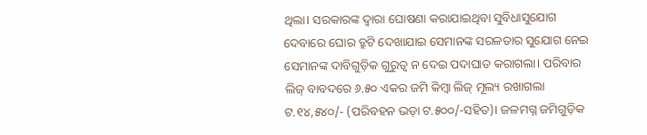ଥିଲା। ସରକାରଙ୍କ ଦ୍ବାରା ଘୋଷଣା କରାଯାଇଥିବା ସୁବିଧାସୁଯୋଗ ଦେବାରେ ଘୋର ତ୍ରୁଟି ଦେଖାଯାଇ ସେମାନଙ୍କ ସରଳତାର ସୁଯୋଗ ନେଇ ସେମାନଙ୍କ ଦାବିଗୁଡ଼ିକ ଗୁରୁତ୍ବ ନ ଦେଇ ପଦାଘାତ କରାଗଲା। ପରିବାର ଲିଜ୍‌ ବାବଦରେ ୬.୫୦ ଏକର ଜମି କିମ୍ବା ଲିଜ୍‌ ମୂଲ୍ୟ ରଖାଗଲା ଟ.୧୪,୫୪୦/- (ପରିବହନ ଭଡ଼ା ଟ.୫୦୦/-ସହିତ)। ଜଳମଗ୍ନ ଜମିଗୁଡ଼ିକ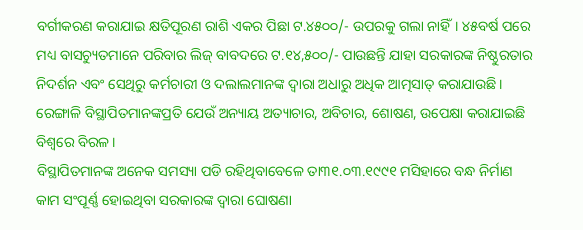ବର୍ଗୀକରଣ କରାଯାଇ କ୍ଷତିପୂରଣ ରାଶି ଏକର ପିଛା ଟ.୪୫୦୦/- ଉପରକୁ ଗଲା ନାହିଁ। ୪୫ବର୍ଷ ପରେ ମଧ୍ୟ ବାସଚ୍ୟୁତମାନେ ପରିବାର ଲିଜ୍‌ ବାବଦରେ ଟ.୧୪,୫୦୦/- ପାଉଛନ୍ତି ଯାହା ସରକାରଙ୍କ ନିଷ୍ଠୁରତାର ନିଦର୍ଶନ ଏବଂ ସେଥିରୁ କର୍ମଚାରୀ ଓ ଦଲାଲମାନଙ୍କ ଦ୍ବାରା ଅଧାରୁ ଅଧିକ ଆତ୍ମସାତ୍‌ କରାଯାଉଛି। ରେଙ୍ଗାଳି ବିସ୍ଥାପିତମାନଙ୍କପ୍ରତି ଯେଉଁ ଅନ୍ୟାୟ ଅତ୍ୟାଚାର, ଅବିଚାର, ଶୋଷଣ, ଉପେକ୍ଷା କରାଯାଇଛି ବିଶ୍ବରେ ବିରଳ।
ବିସ୍ଥାପିତମାନଙ୍କ ଅନେକ ସମସ୍ୟା ପଡି ରହିଥିବାବେଳେ ତା୩୧.୦୩.୧୯୯୧ ମସିହାରେ ବନ୍ଧ ନିର୍ମାଣ କାମ ସଂପୂର୍ଣ୍ଣ ହୋଇଥିବା ସରକାରଙ୍କ ଦ୍ବାରା ଘୋଷଣା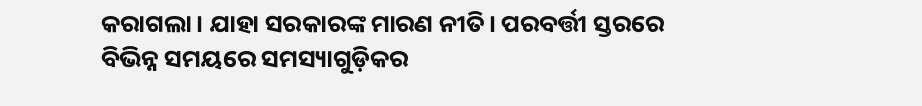କରାଗଲା। ଯାହା ସରକାରଙ୍କ ମାରଣ ନୀତି। ପରବର୍ତ୍ତୀ ସ୍ତରରେ ବିଭିନ୍ନ ସମୟରେ ସମସ୍ୟାଗୁଡ଼ିକର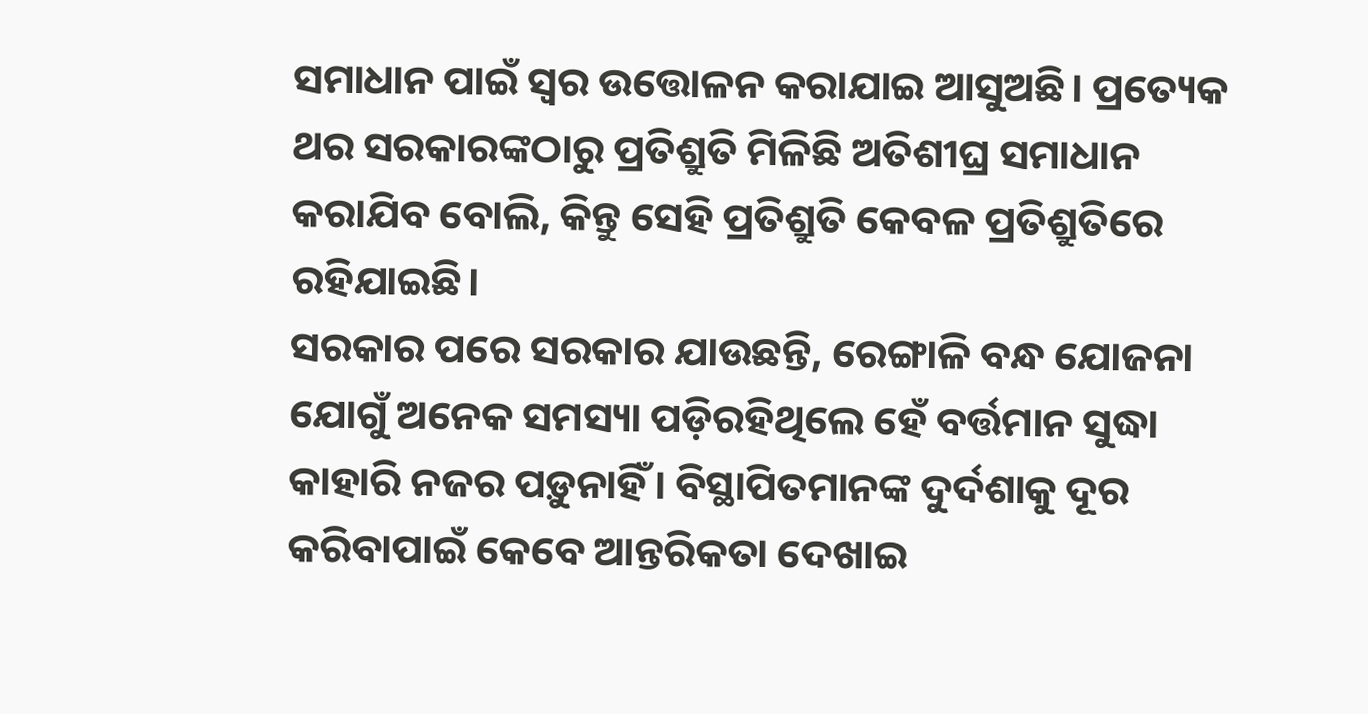ସମାଧାନ ପାଇଁ ସ୍ବର ଉତ୍ତୋଳନ କରାଯାଇ ଆସୁଅଛି। ପ୍ରତ୍ୟେକ ଥର ସରକାରଙ୍କଠାରୁ ପ୍ରତିଶ୍ରୁତି ମିଳିଛି ଅତିଶୀଘ୍ର ସମାଧାନ କରାଯିବ ବୋଲି, କିନ୍ତୁ ସେହି ପ୍ରତିଶ୍ରୁତି କେବଳ ପ୍ରତିଶ୍ରୁତିରେ ରହିଯାଇଛି।
ସରକାର ପରେ ସରକାର ଯାଉଛନ୍ତି, ରେଙ୍ଗାଳି ବନ୍ଧ ଯୋଜନା ଯୋଗୁଁ ଅନେକ ସମସ୍ୟା ପଡ଼ିରହିଥିଲେ ହେଁ ବର୍ତ୍ତମାନ ସୁଦ୍ଧା କାହାରି ନଜର ପଡ଼ୁନାହିଁ। ବିସ୍ଥାପିତମାନଙ୍କ ଦୁର୍ଦଶାକୁ ଦୂର କରିବାପାଇଁ କେବେ ଆନ୍ତରିକତା ଦେଖାଇ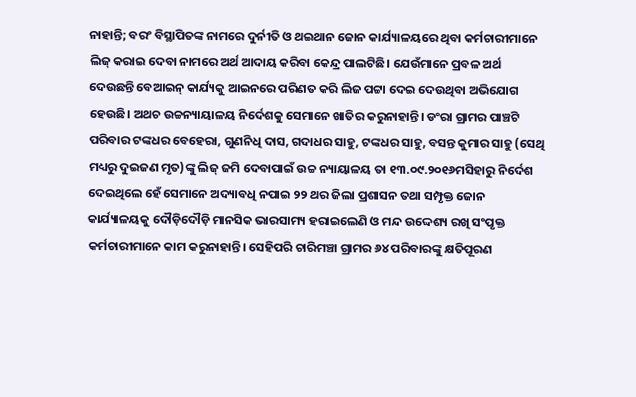ନାହାନ୍ତି; ବରଂ ବିସ୍ଥାପିତଙ୍କ ନାମରେ ଦୁର୍ନୀତି ଓ ଥଇଥାନ ଜୋନ କାର୍ଯ୍ୟାଳୟରେ ଥିବା କର୍ମଚାରୀମାନେ ଲିଜ୍‌ କରାଇ ଦେବା ନାମରେ ଅର୍ଥ ଆଦାୟ କରିବା କେନ୍ଦ୍ର ପାଲଟିଛି। ଯେଉଁମାନେ ପ୍ରବଳ ଅର୍ଥ ଦେଉଛନ୍ତି ବେଆଇନ୍‌ କାର୍ଯ୍ୟକୁ ଆଇନରେ ପରିଣତ କରି ଲିଜ ପଟ୍ଟା ଦେଇ ଦେଉଥିବା ଅଭିଯୋଗ ହେଉଛି। ଅଥଚ ଉଚ୍ଚନ୍ୟାୟାଳୟ ନିର୍ଦେଶକୁ ସେମାନେ ଖାତିର କରୁନାହାନ୍ତି। ଡଂରା ଗ୍ରାମର ପାଞ୍ଚଟି ପରିବାର ଟଙ୍କଧର ବେହେରା, ଗୁଣନିଧି ଦାସ, ଗଦାଧର ସାହୁ, ଟଙ୍କଧର ସାହୁ, ବସନ୍ତ କୁମାର ସାହୁ (ସେଥି ମଧ୍ୟରୁ ଦୁଇଜଣ ମୃତ)ଙ୍କୁ ଲିଜ୍‌ ଜମି ଦେବାପାଇଁ ଉଚ୍ଚ ନ୍ୟାୟାଳୟ ତା ୧୩.୦୯.୨୦୧୬ମସିହାରୁ ନିର୍ଦେଶ ଦେଇଥିଲେ ହେଁ ସେମାନେ ଅଦ୍ୟାବଧି ନପାଇ ୨୨ ଥର ଜିଲା ପ୍ରଶାସନ ତଥା ସମ୍ପୃକ୍ତ ଜୋନ କାର୍ଯ୍ୟାଳୟକୁ ଦୌଡ଼ିଦୌଡ଼ି ମାନସିକ ଭାରସାମ୍ୟ ହରାଇଲେଣି ଓ ମନ୍ଦ ଉଦ୍ଦେଶ୍ୟ ରଖି ସଂପୃକ୍ତ କର୍ମଚାରୀମାନେ କାମ କରୁନାହାନ୍ତି। ସେହିପରି ଚାରିମଞ୍ଚା ଗ୍ରାମର ୬୪ ପରିବାରଙ୍କୁ କ୍ଷତିପୂରଣ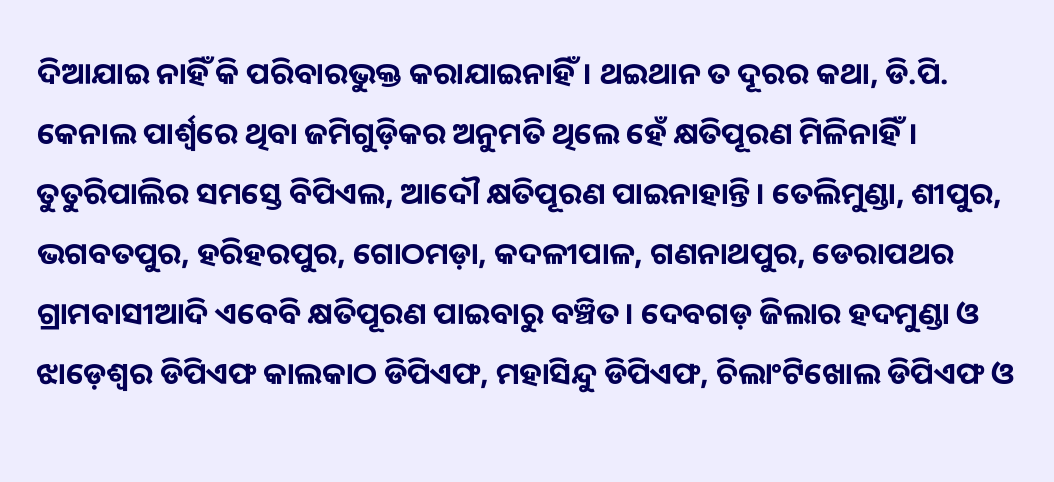ଦିଆଯାଇ ନାହିଁ କି ପରିବାରଭୁକ୍ତ କରାଯାଇନାହିଁ। ଥଇଥାନ ତ ଦୂରର କଥା, ଡି.ପି. କେନାଲ ପାର୍ଶ୍ବରେ ଥିବା ଜମିଗୁଡ଼ିକର ଅନୁମତି ଥିଲେ ହେଁ କ୍ଷତିପୂରଣ ମିଳିନାହିଁ। ତୁତୁରିପାଲିର ସମସ୍ତେ ବିପିଏଲ, ଆଦୌ କ୍ଷତିପୂରଣ ପାଇନାହାନ୍ତି। ତେଲିମୁଣ୍ଡା, ଶୀପୁର, ଭଗବତପୁର, ହରିହରପୁର, ଗୋଠମଡ଼ା, କଦଳୀପାଳ, ଗଣନାଥପୁର, ଡେରାପଥର ଗ୍ରାମବାସୀଆଦି ଏବେବି କ୍ଷତିପୂରଣ ପାଇବାରୁ ବଞ୍ଚିତ। ଦେବଗଡ଼ ଜିଲାର ହଦମୁଣ୍ଡା ଓ ଝାଡ଼େଶ୍ବର ଡିପିଏଫ କାଲକାଠ ଡିପିଏଫ, ମହାସିନ୍ଦୁ ଡିପିଏଫ, ଚିଲାଂଟିଖୋଲ ଡିପିଏଫ ଓ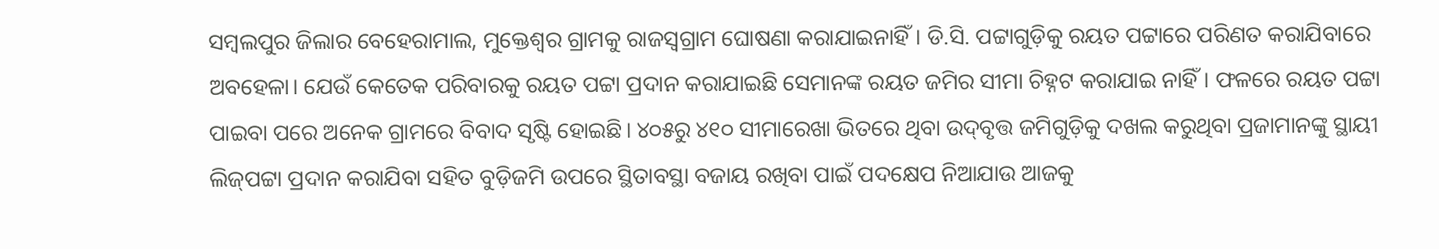ସମ୍ବଲପୁର ଜିଲାର ବେହେରାମାଲ, ମୁକ୍ତେଶ୍ବର ଗ୍ରାମକୁ ରାଜସ୍ବଗ୍ରାମ ଘୋଷଣା କରାଯାଇନାହିଁ। ଡି.ସି. ପଟ୍ଟାଗୁଡ଼ିକୁ ରୟତ ପଟ୍ଟାରେ ପରିଣତ କରାଯିବାରେ ଅବହେଳା। ଯେଉଁ କେତେକ ପରିବାରକୁ ରୟତ ପଟ୍ଟା ପ୍ରଦାନ କରାଯାଇଛି ସେମାନଙ୍କ ରୟତ ଜମିର ସୀମା ଚିହ୍ନଟ କରାଯାଇ ନାହିଁ। ଫଳରେ ରୟତ ପଟ୍ଟା ପାଇବା ପରେ ଅନେକ ଗ୍ରାମରେ ବିବାଦ ସୃଷ୍ଟି ହୋଇଛି। ୪୦୫ରୁ ୪୧୦ ସୀମାରେଖା ଭିତରେ ଥିବା ଉଦ୍‌ବୃତ୍ତ ଜମିଗୁଡ଼ିକୁ ଦଖଲ କରୁଥିବା ପ୍ରଜାମାନଙ୍କୁ ସ୍ଥାୟୀ ଲିଜ୍‌ପଟ୍ଟା ପ୍ରଦାନ କରାଯିବା ସହିତ ବୁଡ଼ିଜମି ଉପରେ ସ୍ଥିତାବସ୍ଥା ବଜାୟ ରଖିବା ପାଇଁ ପଦକ୍ଷେପ ନିଆଯାଉ ଆଜକୁ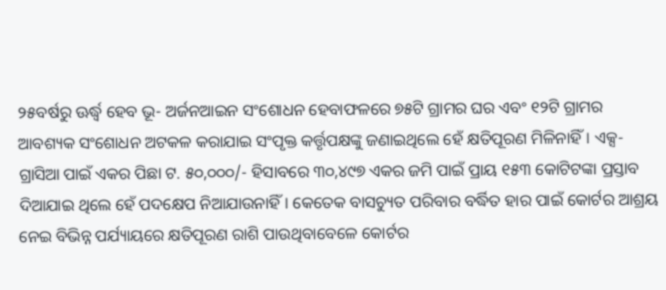୨୫ବର୍ଷରୁ ଊର୍ଦ୍ଧ୍ବ ହେବ ଭୂ- ଅର୍ଜନଆଇନ ସଂଶୋଧନ ହେବାଫଳରେ ୭୫ଟି ଗ୍ରାମର ଘର ଏବଂ ୧୨ଟି ଗ୍ରାମର ଆବଶ୍ୟକ ସଂଶୋଧନ ଅଟକଳ କରାଯାଇ ସଂପୃକ୍ତ କର୍ତ୍ତୃପକ୍ଷଙ୍କୁ ଜଣାଇଥିଲେ ହେଁ କ୍ଷତିପୂରଣ ମିଳିନାହିଁ। ଏକ୍ସ-ଗ୍ରାସିଆ ପାଇଁ ଏକର ପିଛା ଟ. ୫୦,୦୦୦/- ହିସାବରେ ୩୦,୪୯୭ ଏକର ଜମି ପାଇଁ ପ୍ରାୟ ୧୫୩ କୋଟିଟଙ୍କା ପ୍ରସ୍ତାବ ଦିଆଯାଇ ଥିଲେ ହେଁ ପଦକ୍ଷେପ ନିଆଯାଉନାହିଁ। କେତେକ ବାସଚ୍ୟୁତ ପରିବାର ବର୍ଦ୍ଧିତ ହାର ପାଇଁ କୋର୍ଟର ଆଶ୍ରୟ ନେଇ ବିଭିନ୍ନ ପର୍ଯ୍ୟାୟରେ କ୍ଷତିପୂରଣ ରାଶି ପାଉଥିବାବେଳେ କୋର୍ଟର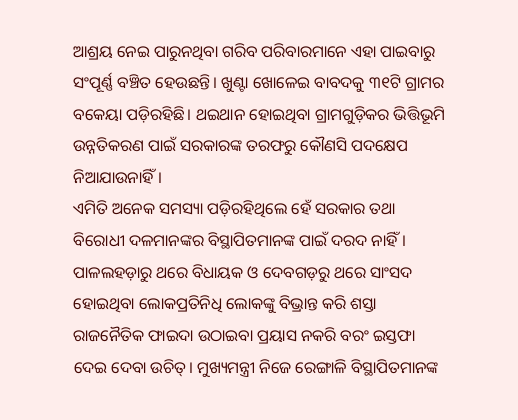ଆଶ୍ରୟ ନେଇ ପାରୁନଥିବା ଗରିବ ପରିବାରମାନେ ଏହା ପାଇବାରୁ ସଂପୂର୍ଣ୍ଣ ବଞ୍ଚିତ ହେଉଛନ୍ତି। ଖୁଣ୍ଟା ଖୋଳେଇ ବାବଦକୁ ୩୧ଟି ଗ୍ରାମର ବକେୟା ପଡ଼ିରହିଛି। ଥଇଥାନ ହୋଇଥିବା ଗ୍ରାମଗୁଡ଼ିକର ଭିତ୍ତିଭୂମି ଉନ୍ନତିକରଣ ପାଇଁ ସରକାରଙ୍କ ତରଫରୁ କୌଣସି ପଦକ୍ଷେପ ନିଆଯାଉନାହିଁ।
ଏମିତି ଅନେକ ସମସ୍ୟା ପଡ଼ିରହିଥିଲେ ହେଁ ସରକାର ତଥା ବିରୋଧୀ ଦଳମାନଙ୍କର ବିସ୍ଥାପିତମାନଙ୍କ ପାଇଁ ଦରଦ ନାହିଁ। ପାଳଲହଡ଼ାରୁ ଥରେ ବିଧାୟକ ଓ ଦେବଗଡ଼ରୁ ଥରେ ସାଂସଦ ହୋଇଥିବା ଲୋକପ୍ରତିନିଧି ଲୋକଙ୍କୁ ବିଭ୍ରାନ୍ତ କରି ଶସ୍ତା ରାଜନୈତିକ ଫାଇଦା ଉଠାଇବା ପ୍ରୟାସ ନକରି ବରଂ ଇସ୍ତଫା ଦେଇ ଦେବା ଉଚିତ୍। ମୁଖ୍ୟମନ୍ତ୍ରୀ ନିଜେ ରେଙ୍ଗାଳି ବିସ୍ଥାପିତମାନଙ୍କ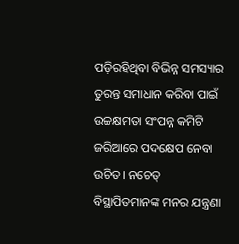ପଡ଼ିରହିଥିବା ବିଭିନ୍ନ ସମସ୍ୟାର ତୁରନ୍ତ ସମାଧାନ କରିବା ପାଇଁ ଉଚ୍ଚକ୍ଷମତା ସଂପନ୍ନ କମିଟି ଜରିଆରେ ପଦକ୍ଷେପ ନେବା ଉଚିତ। ନଚେତ୍‌ ବିସ୍ଥାପିତମାନଙ୍କ ମନର ଯନ୍ତ୍ରଣା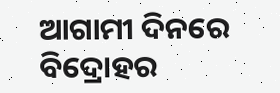ଆଗାମୀ ଦିନରେ ବିଦ୍ରୋହର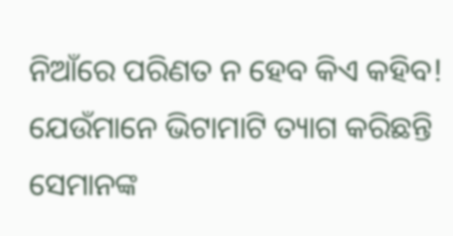ନିଆଁରେ ପରିଣତ ନ ହେବ କିଏ କହିବ! ଯେଉଁମାନେ ଭିଟାମାଟି ତ୍ୟାଗ କରିଛନ୍ତି ସେମାନଙ୍କ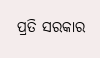ପ୍ରତି ସରକାର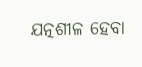ଯତ୍ନଶୀଳ ହେବା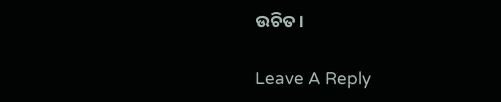ଉଚିତ।

Leave A Reply